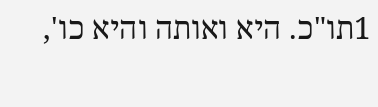1תו"כ. היא ואותה והיא כו',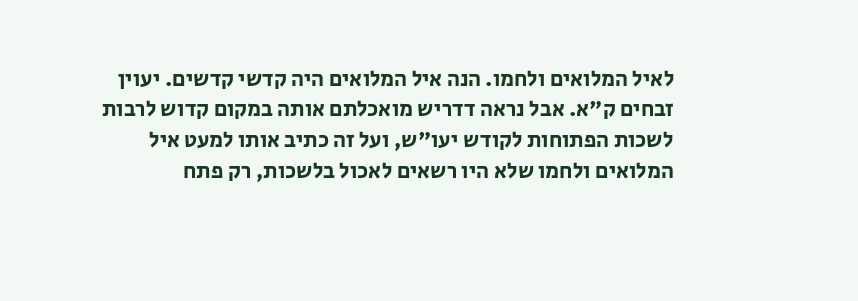לאיל המלואים ולחמו. הנה איל המלואים היה קדשי קדשים. יעוין זבחים ק"א. אבל נראה דדריש מואכלתם אותה במקום קדוש לרבות לשכות הפתוחות לקודש יעו"ש, ועל זה כתיב אותו למעט איל המלואים ולחמו שלא היו רשאים לאכול בלשכות, רק פתח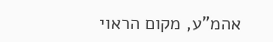אהמ"ע, מקום הראוי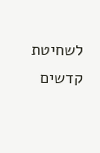לשחיטת קדשים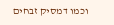וכמו דמסיק זבחים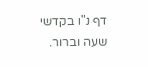דף נ"ו בקדשי שעה וברור.